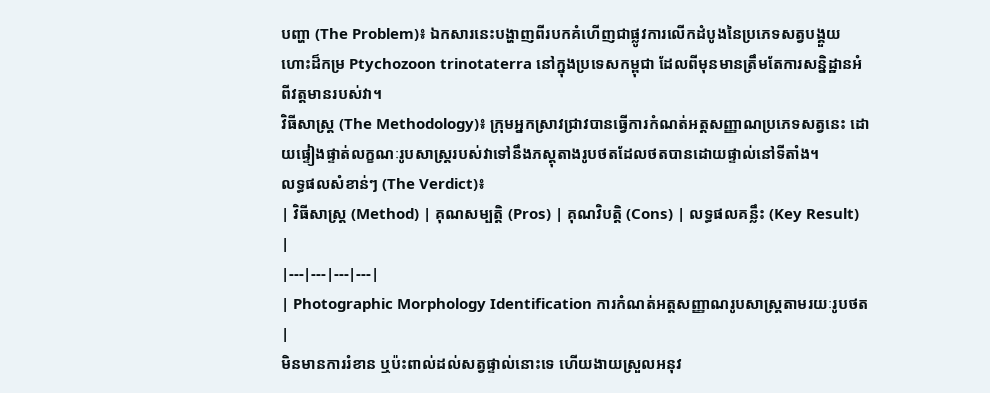បញ្ហា (The Problem)៖ ឯកសារនេះបង្ហាញពីរបកគំហើញជាផ្លូវការលើកដំបូងនៃប្រភេទសត្វបង្គួយហោះដ៏កម្រ Ptychozoon trinotaterra នៅក្នុងប្រទេសកម្ពុជា ដែលពីមុនមានត្រឹមតែការសន្និដ្ឋានអំពីវត្តមានរបស់វា។
វិធីសាស្ត្រ (The Methodology)៖ ក្រុមអ្នកស្រាវជ្រាវបានធ្វើការកំណត់អត្តសញ្ញាណប្រភេទសត្វនេះ ដោយផ្ទៀងផ្ទាត់លក្ខណៈរូបសាស្ត្ររបស់វាទៅនឹងភស្តុតាងរូបថតដែលថតបានដោយផ្ទាល់នៅទីតាំង។
លទ្ធផលសំខាន់ៗ (The Verdict)៖
| វិធីសាស្ត្រ (Method) | គុណសម្បត្តិ (Pros) | គុណវិបត្តិ (Cons) | លទ្ធផលគន្លឹះ (Key Result) |
|---|---|---|---|
| Photographic Morphology Identification ការកំណត់អត្តសញ្ញាណរូបសាស្ត្រតាមរយៈរូបថត |
មិនមានការរំខាន ឬប៉ះពាល់ដល់សត្វផ្ទាល់នោះទេ ហើយងាយស្រួលអនុវ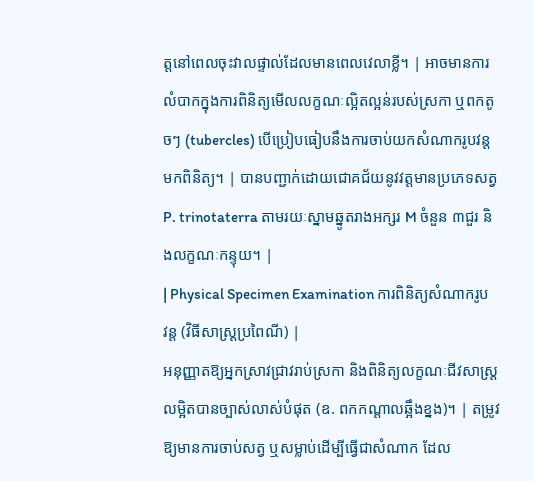ត្តនៅពេលចុះវាលផ្ទាល់ដែលមានពេលវេលាខ្លី។ | អាចមានការលំបាកក្នុងការពិនិត្យមើលលក្ខណៈល្អិតល្អន់របស់ស្រកា ឬពកតូចៗ (tubercles) បើប្រៀបធៀបនឹងការចាប់យកសំណាករូបវន្តមកពិនិត្យ។ | បានបញ្ជាក់ដោយជោគជ័យនូវវត្តមានប្រភេទសត្វ P. trinotaterra តាមរយៈស្នាមឆ្នូតរាងអក្សរ M ចំនួន ៣ជួរ និងលក្ខណៈកន្ទុយ។ |
| Physical Specimen Examination ការពិនិត្យសំណាករូបវន្ត (វិធីសាស្ត្រប្រពៃណី) |
អនុញ្ញាតឱ្យអ្នកស្រាវជ្រាវរាប់ស្រកា និងពិនិត្យលក្ខណៈជីវសាស្ត្រលម្អិតបានច្បាស់លាស់បំផុត (ឧ. ពកកណ្តាលឆ្អឹងខ្នង)។ | តម្រូវឱ្យមានការចាប់សត្វ ឬសម្លាប់ដើម្បីធ្វើជាសំណាក ដែល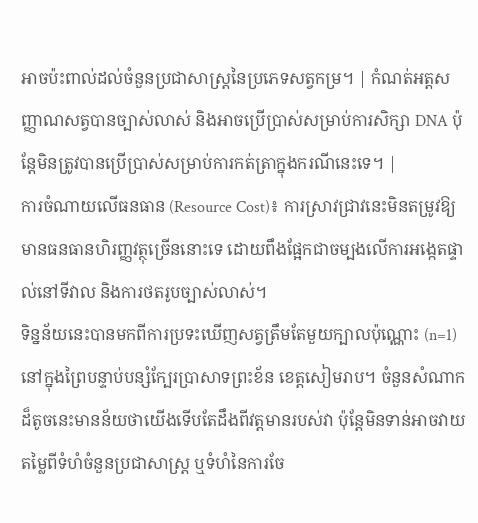អាចប៉ះពាល់ដល់ចំនួនប្រជាសាស្ត្រនៃប្រភេទសត្វកម្រ។ | កំណត់អត្តសញ្ញាណសត្វបានច្បាស់លាស់ និងអាចប្រើប្រាស់សម្រាប់ការសិក្សា DNA ប៉ុន្តែមិនត្រូវបានប្រើប្រាស់សម្រាប់ការកត់ត្រាក្នុងករណីនេះទេ។ |
ការចំណាយលើធនធាន (Resource Cost)៖ ការស្រាវជ្រាវនេះមិនតម្រូវឱ្យមានធនធានហិរញ្ញវត្ថុច្រើននោះទេ ដោយពឹងផ្អែកជាចម្បងលើការអង្កេតផ្ទាល់នៅទីវាល និងការថតរូបច្បាស់លាស់។
ទិន្នន័យនេះបានមកពីការប្រទះឃើញសត្វត្រឹមតែមួយក្បាលប៉ុណ្ណោះ (n=1) នៅក្នុងព្រៃបន្ទាប់បន្សំក្បែរប្រាសាទព្រះខ័ន ខេត្តសៀមរាប។ ចំនួនសំណាកដ៏តូចនេះមានន័យថាយើងទើបតែដឹងពីវត្តមានរបស់វា ប៉ុន្តែមិនទាន់អាចវាយតម្លៃពីទំហំចំនួនប្រជាសាស្ត្រ ឬទំហំនៃការចែ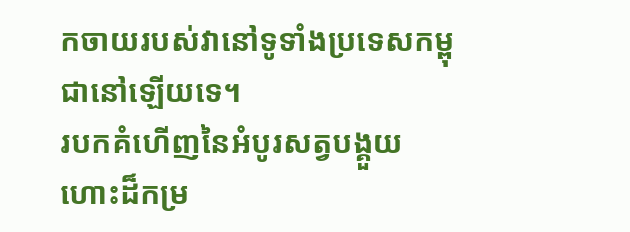កចាយរបស់វានៅទូទាំងប្រទេសកម្ពុជានៅឡើយទេ។
របកគំហើញនៃអំបូរសត្វបង្គួយហោះដ៏កម្រ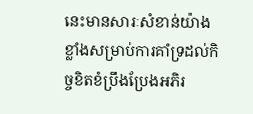នេះមានសារៈសំខាន់យ៉ាងខ្លាំងសម្រាប់ការគាំទ្រដល់កិច្ចខិតខំប្រឹងប្រែងអភិរ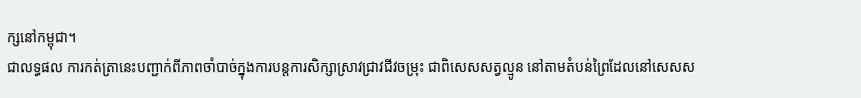ក្សនៅកម្ពុជា។
ជាលទ្ធផល ការកត់ត្រានេះបញ្ជាក់ពីភាពចាំបាច់ក្នុងការបន្តការសិក្សាស្រាវជ្រាវជីវចម្រុះ ជាពិសេសសត្វល្មូន នៅតាមតំបន់ព្រៃដែលនៅសេសស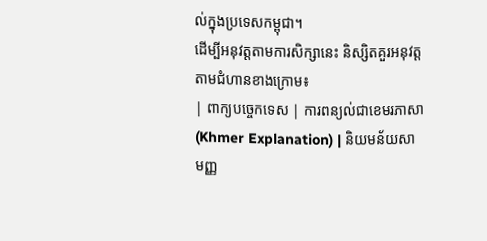ល់ក្នុងប្រទេសកម្ពុជា។
ដើម្បីអនុវត្តតាមការសិក្សានេះ និស្សិតគួរអនុវត្តតាមជំហានខាងក្រោម៖
| ពាក្យបច្ចេកទេស | ការពន្យល់ជាខេមរភាសា (Khmer Explanation) | និយមន័យសាមញ្ញ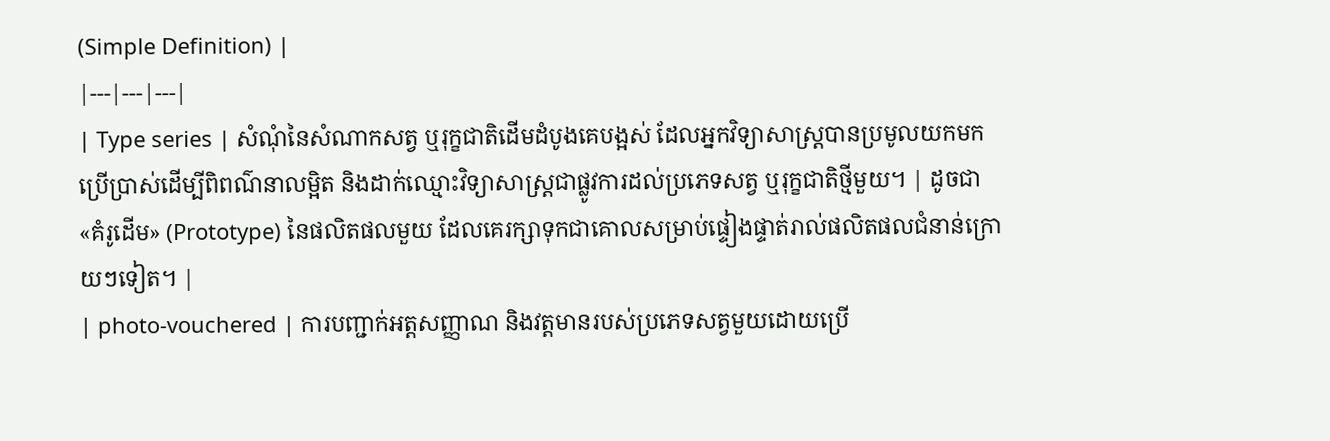(Simple Definition) |
|---|---|---|
| Type series | សំណុំនៃសំណាកសត្វ ឬរុក្ខជាតិដើមដំបូងគេបង្អស់ ដែលអ្នកវិទ្យាសាស្ត្របានប្រមូលយកមកប្រើប្រាស់ដើម្បីពិពណ៌នាលម្អិត និងដាក់ឈ្មោះវិទ្យាសាស្ត្រជាផ្លូវការដល់ប្រភេទសត្វ ឬរុក្ខជាតិថ្មីមួយ។ | ដូចជា «គំរូដើម» (Prototype) នៃផលិតផលមួយ ដែលគេរក្សាទុកជាគោលសម្រាប់ផ្ទៀងផ្ទាត់រាល់ផលិតផលជំនាន់ក្រោយៗទៀត។ |
| photo-vouchered | ការបញ្ជាក់អត្តសញ្ញាណ និងវត្តមានរបស់ប្រភេទសត្វមួយដោយប្រើ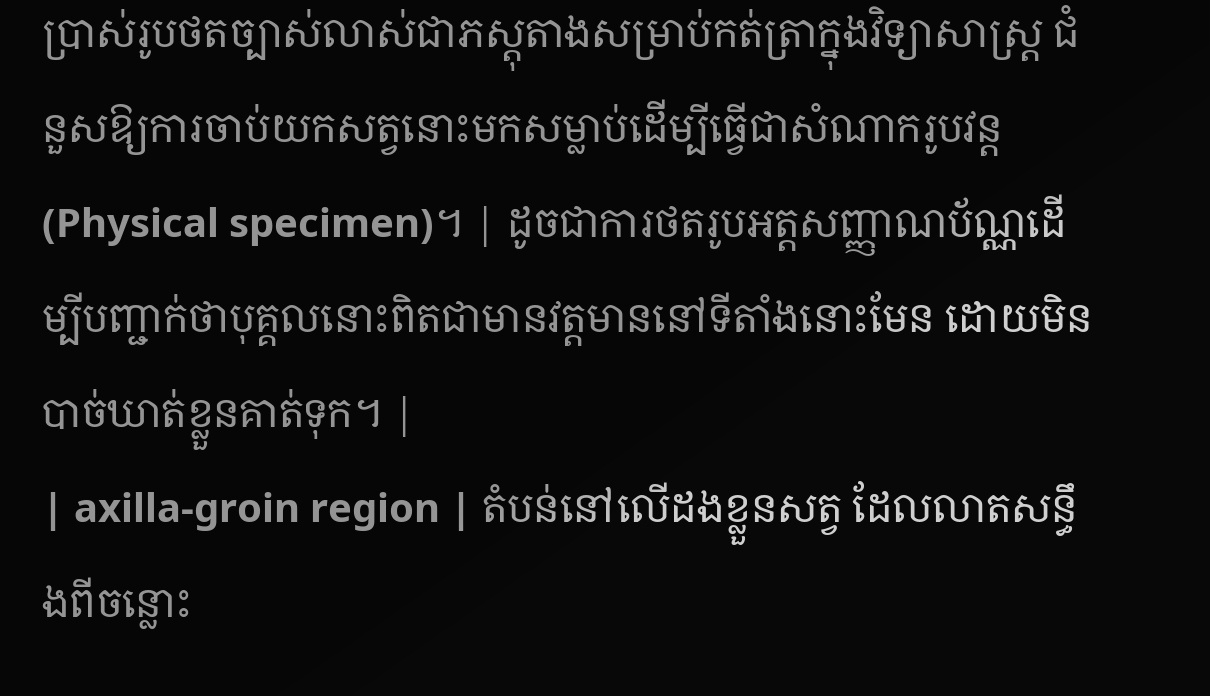ប្រាស់រូបថតច្បាស់លាស់ជាភស្តុតាងសម្រាប់កត់ត្រាក្នុងវិទ្យាសាស្ត្រ ជំនួសឱ្យការចាប់យកសត្វនោះមកសម្លាប់ដើម្បីធ្វើជាសំណាករូបវន្ត (Physical specimen)។ | ដូចជាការថតរូបអត្តសញ្ញាណប័ណ្ណដើម្បីបញ្ជាក់ថាបុគ្គលនោះពិតជាមានវត្តមាននៅទីតាំងនោះមែន ដោយមិនបាច់ឃាត់ខ្លួនគាត់ទុក។ |
| axilla-groin region | តំបន់នៅលើដងខ្លួនសត្វ ដែលលាតសន្ធឹងពីចន្លោះ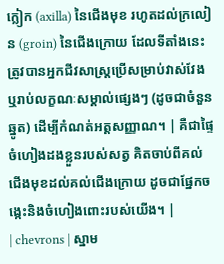ក្លៀក (axilla) នៃជើងមុខ រហូតដល់ក្រលៀន (groin) នៃជើងក្រោយ ដែលទីតាំងនេះត្រូវបានអ្នកជីវសាស្ត្រប្រើសម្រាប់វាស់វែង ឬរាប់លក្ខណៈសម្គាល់ផ្សេងៗ (ដូចជាចំនួនឆ្នូត) ដើម្បីកំណត់អត្តសញ្ញាណ។ | គឺជាផ្ទៃចំហៀងដងខ្លួនរបស់សត្វ គិតចាប់ពីគល់ជើងមុខដល់គល់ជើងក្រោយ ដូចជាផ្នែកចង្កេះនិងចំហៀងពោះរបស់យើង។ |
| chevrons | ស្នាម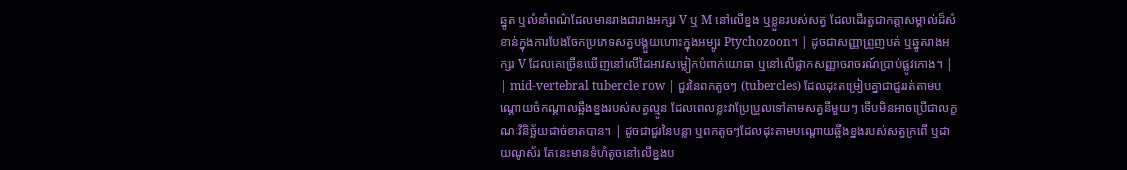ឆ្នូត ឬលំនាំពណ៌ដែលមានរាងជារាងអក្សរ V ឬ M នៅលើខ្នង ឬខ្លួនរបស់សត្វ ដែលដើរតួជាកត្តាសម្គាល់ដ៏សំខាន់ក្នុងការបែងចែកប្រភេទសត្វបង្គួយហោះក្នុងអម្បូរ Ptychozoon។ | ដូចជាសញ្ញាព្រួញបត់ ឬឆ្នូតរាងអក្សរ V ដែលគេច្រើនឃើញនៅលើដៃអាវសម្លៀកបំពាក់យោធា ឬនៅលើផ្លាកសញ្ញាចរាចរណ៍ប្រាប់ផ្លូវកោង។ |
| mid-vertebral tubercle row | ជួរនៃពកតូចៗ (tubercles) ដែលដុះតម្រៀបគ្នាជាជួររត់តាមបណ្តោយចំកណ្តាលឆ្អឹងខ្នងរបស់សត្វល្មូន ដែលពេលខ្លះវាប្រែប្រួលទៅតាមសត្វនីមួយៗ ទើបមិនអាចប្រើជាលក្ខណៈវិនិច្ឆ័យដាច់ខាតបាន។ | ដូចជាជួរនៃបន្លា ឬពកតូចៗដែលដុះតាមបណ្តោយឆ្អឹងខ្នងរបស់សត្វក្រពើ ឬដាយណូស័រ តែនេះមានទំហំតូចនៅលើខ្នងប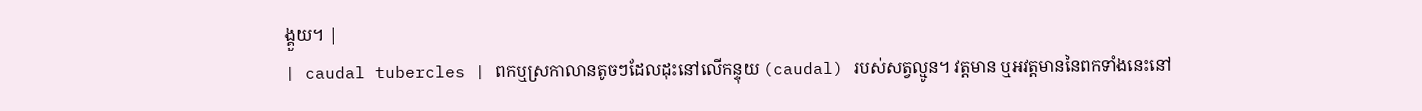ង្គួយ។ |
| caudal tubercles | ពកឬស្រកាលានតូចៗដែលដុះនៅលើកន្ទុយ (caudal) របស់សត្វល្មូន។ វត្តមាន ឬអវត្តមាននៃពកទាំងនេះនៅ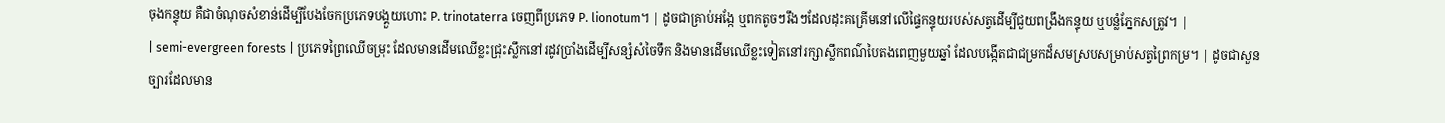ចុងកន្ទុយ គឺជាចំណុចសំខាន់ដើម្បីបែងចែកប្រភេទបង្គួយហោះ P. trinotaterra ចេញពីប្រភេទ P. lionotum។ | ដូចជាគ្រាប់អង្កែ ឬពកតូចៗរឹងៗដែលដុះគគ្រើមនៅលើផ្ទៃកន្ទុយរបស់សត្វដើម្បីជួយពង្រឹងកន្ទុយ ឬបន្លំភ្នែកសត្រូវ។ |
| semi-evergreen forests | ប្រភេទព្រៃឈើចម្រុះ ដែលមានដើមឈើខ្លះជ្រុះស្លឹកនៅរដូវប្រាំងដើម្បីសន្សំសំចៃទឹក និងមានដើមឈើខ្លះទៀតនៅរក្សាស្លឹកពណ៌បៃតងពេញមួយឆ្នាំ ដែលបង្កើតជាជម្រកដ៏សមស្របសម្រាប់សត្វព្រៃកម្រ។ | ដូចជាសួនច្បារដែលមាន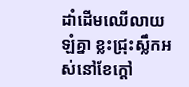ដាំដើមឈើលាយឡំគ្នា ខ្លះជ្រុះស្លឹកអស់នៅខែក្តៅ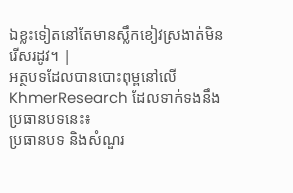ឯខ្លះទៀតនៅតែមានស្លឹកខៀវស្រងាត់មិនរើសរដូវ។ |
អត្ថបទដែលបានបោះពុម្ពនៅលើ KhmerResearch ដែលទាក់ទងនឹងប្រធានបទនេះ៖
ប្រធានបទ និងសំណួរ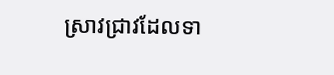ស្រាវជ្រាវដែលទា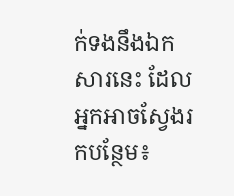ក់ទងនឹងឯកសារនេះ ដែលអ្នកអាចស្វែងរកបន្ថែម៖